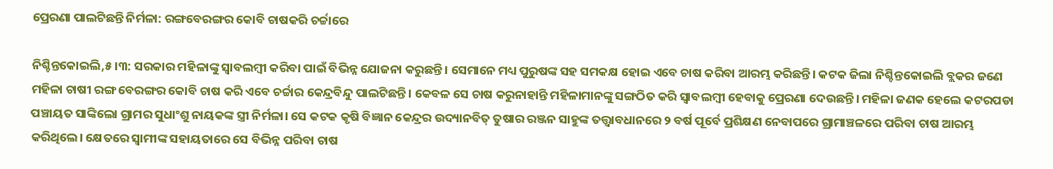ପ୍ରେରଣା ପାଲଟିଛନ୍ତି ନିର୍ମଳା: ରଙ୍ଗବେରଙ୍ଗର କୋବି ଚାଷକରି ଚର୍ଚ୍ଚାରେ

ନିଶ୍ଚିନ୍ତକୋଇଲି,୫।୩: ସରକାର ମହିଳାଙ୍କୁ ସ୍ବାବଲମ୍ବୀ କରିବା ପାଇଁ ବିଭିନ୍ନ ଯୋଜନା କରୁଛନ୍ତି। ସେମାନେ ମଧ୍ୟ ପୁରୁଷଙ୍କ ସହ ସମକକ୍ଷ ହୋଇ ଏବେ ଚାଷ କରିବା ଆରମ୍ଭ କରିଛନ୍ତି। କଟକ ଜିଲା ନିଶ୍ଚିନ୍ତକୋଇଲି ବ୍ଲକର ଜଣେ ମହିଳା ଚାଷୀ ରଙ୍ଗ ବେରଙ୍ଗର କୋବି ଚାଷ କରି ଏବେ ଚର୍ଚ୍ଚାର କେନ୍ଦ୍ରବିନ୍ଦୁ ପାଲଟିଛନ୍ତି। କେବଳ ସେ ଚାଷ କରୁନାହାନ୍ତି ମହିଳାମାନଙ୍କୁ ସଙ୍ଗଠିତ କରି ସ୍ବାବଲମ୍ବୀ ହେବାକୁ ପ୍ରେରଣା ଦେଉଛନ୍ତି। ମହିଳା ଜଣକ ହେଲେ କଟରପଡା ପଞ୍ଚାୟତ ସାଙ୍କିଲୋ ଗ୍ରାମର ସୁଧାଂଶୁ ନାୟକଙ୍କ ସ୍ତ୍ରୀ ନିର୍ମଳା। ସେ କଟକ କୃଷି ବିଜ୍ଞାନ କେନ୍ଦ୍ରର ଉଦ୍ୟାନବିତ୍‌ ତୁଷାର ରଞ୍ଜନ ସାହୁଙ୍କ ତତ୍ତ୍ୱାବଧାନରେ ୨ ବର୍ଷ ପୂର୍ବେ ପ୍ରଶିକ୍ଷଣ ନେବାପରେ ଗ୍ରାମାଞ୍ଚଳରେ ପରିବା ଚାଷ ଆରମ୍ଭ କରିଥିଲେ। କ୍ଷେତରେ ସ୍ବାମୀଙ୍କ ସହାୟତାରେ ସେ ବିଭିନ୍ନ ପରିବା ଚାଷ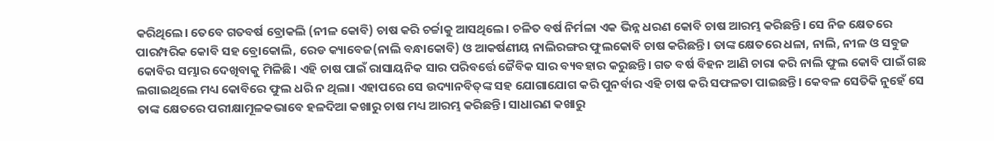କରିଥିଲେ। ତେବେ ଗତବର୍ଷ ବ୍ରୋକଲି (ନୀଳ କୋବି) ଚାଷ କରି ଚର୍ଚ୍ଚାକୁ ଆସଥିଲେ। ଚଳିତ ବର୍ଷ ନିର୍ମଳା ଏକ ଭିନ୍ନ ଧରଣ କୋବି ଚାଷ ଆରମ୍ଭ କରିଛନ୍ତି। ସେ ନିଜ କ୍ଷେତରେ ପାରମ୍ପରିକ କୋବି ସହ ବ୍ରୋକୋଲି, ରେଡ କ୍ୟାବେଜ(ନାଲି ବନ୍ଧାକୋବି) ଓ ଆକର୍ଷଣୀୟ ନାଲିରଙ୍ଗର ଫୁଲକୋବି ଚାଷ କରିଛନ୍ତି। ତାଙ୍କ କ୍ଷେତରେ ଧଳା, ନାଲି, ନୀଳ ଓ ସବୁଜ କୋବିର ସମ୍ଭାର ଦେଖିବାକୁ ମିଳିଛି। ଏହି ଚାଷ ପାଇଁ ରାସାୟନିକ ସାର ପରିବର୍ତ୍ତେ ଜୈବିକ ସାର ବ୍ୟବହାର କରୁଛନ୍ତି। ଗତ ବର୍ଷ ବିହନ ଆଣି ଚାରା କରି ନାଲି ଫୁଲ କୋବି ପାଇଁ ଗଛ ଲଗାଇଥିଲେ ମଧ୍ୟ କୋବିରେ ଫୁଲ ଧରି ନ ଥିଲା। ଏହାପରେ ସେ ଉଦ୍ୟାନବିତ୍‌ଙ୍କ ସହ ଯୋଗାଯୋଗ କରି ପୁନର୍ବାର ଏହି ଚାଷ କରି ସଫଳତା ପାଇଛନ୍ତି। କେବଳ ସେତିକି ନୁହେଁ ସେ ତାଙ୍କ କ୍ଷେତରେ ପରୀକ୍ଷାମୂଳକଭାବେ ହଳଦିଆ କଖାରୁ ଚାଷ ମଧ୍ୟ ଆରମ୍ଭ କରିଛନ୍ତି। ସାଧାରଣ କଖାରୁ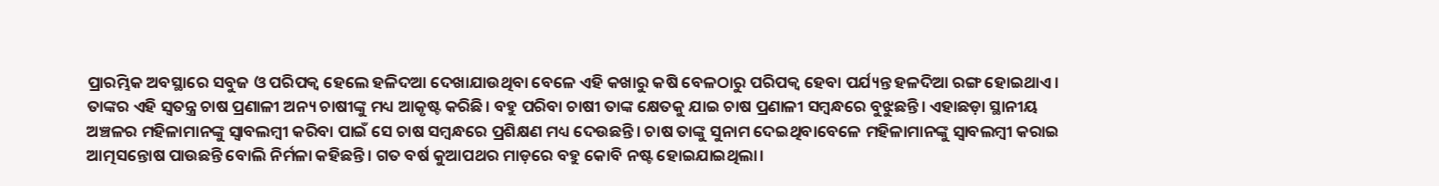ପ୍ରାରମ୍ଭିକ ଅବସ୍ଥାରେ ସବୁଜ ଓ ପରିପକ୍ୱ ହେଲେ ହଳିଦଆ ଦେଖାଯାଉଥିବା ବେଳେ ଏହି କଖାରୁ କଷି ବେଳଠାରୁ ପରିପକ୍ୱ ହେବା ପର୍ଯ୍ୟନ୍ତ ହଳଦିଆ ରଙ୍ଗ ହୋଇଥାଏ। ତାଙ୍କର ଏହି ସ୍ବତନ୍ତ୍ର ଚାଷ ପ୍ରଣାଳୀ ଅନ୍ୟ ଚାଷୀଙ୍କୁ ମଧ୍ୟ ଆକୃଷ୍ଟ କରିଛି। ବହୁ ପରିବା ଚାଷୀ ତାଙ୍କ କ୍ଷେତକୁ ଯାଇ ଚାଷ ପ୍ରଣାଳୀ ସମ୍ବନ୍ଧରେ ବୁଝୁଛନ୍ତି। ଏହାଛଡ଼ା ସ୍ଥାନୀୟ ଅଞ୍ଚଳର ମହିଳାମାନଙ୍କୁ ସ୍ବାବଲମ୍ବୀ କରିବା ପାଇଁ ସେ ଚାଷ ସମ୍ବନ୍ଧରେ ପ୍ରଶିକ୍ଷଣ ମଧ୍ୟ ଦେଉଛନ୍ତି। ଚାଷ ତାଙ୍କୁ ସୁନାମ ଦେଇଥିବାବେଳେ ମହିଳାମାନଙ୍କୁ ସ୍ବାବଲମ୍ବୀ କରାଇ ଆତ୍ମସନ୍ତୋଷ ପାଉଛନ୍ତି ବୋଲି ନିର୍ମଳା କହିଛନ୍ତି। ଗତ ବର୍ଷ କୁଆପଥର ମାଡ଼ରେ ବହୁ କୋବି ନଷ୍ଟ ହୋଇଯାଇଥିଲା।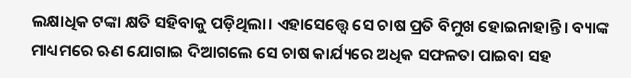ଲକ୍ଷାଧିକ ଟଙ୍କା କ୍ଷତି ସହିବାକୁ ପଡ଼ିଥିଲା। ଏହାସେତ୍ତ୍ୱେ ସେ ଚାଷ ପ୍ରତି ବିମୁଖ ହୋଇନାହାନ୍ତି। ବ୍ୟାଙ୍କ ମାଧ୍ୟମରେ ଋଣ ଯୋଗାଇ ଦିଆଗଲେ ସେ ଚାଷ କାର୍ଯ୍ୟରେ ଅଧିକ ସଫଳତା ପାଇବା ସହ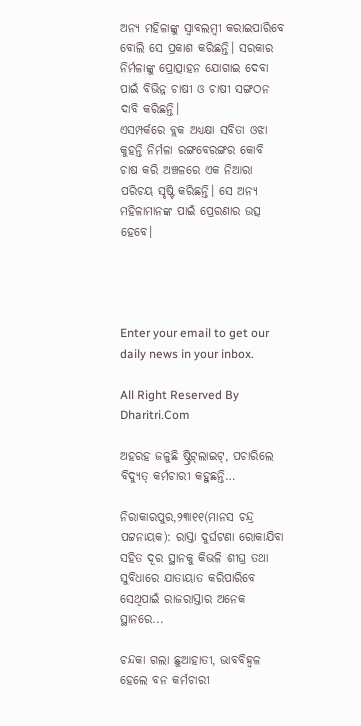ଅନ୍ୟ ମହିଳାଙ୍କୁ ସ୍ବାବଲମ୍ବୀ କରାଇପାରିବେ ବୋଲି ସେ ପ୍ରକାଶ କରିଛନ୍ତି। ସରକାର ନିର୍ମଳାଙ୍କୁ ପ୍ରୋତ୍ସାହନ ଯୋଗାଇ ଦେବା ପାଇଁ ବିଭିନ୍ନ ଚାଷୀ ଓ ଚାଷୀ ସଙ୍ଗଠନ ଦାବି କରିଛନ୍ତି।
ଏସମ୍ପର୍କରେ ବ୍ଲକ ଅଧ୍ୟକ୍ଷା ସବିତା ଓଝା କୁହନ୍ତି ନିର୍ମଳା ରଙ୍ଗବେରଙ୍ଗର କୋବି ଚାଷ କରି ଅଞ୍ଚଳରେ ଏକ ନିଆରା ପରିଚୟ ସୃଷ୍ଟି କରିଛନ୍ତି। ସେ ଅନ୍ୟ ମହିଳାମାନଙ୍କ ପାଇଁ ପ୍ରେରଣାର ଉତ୍ସ ହେବେ।




Enter your email to get our daily news in your inbox.

All Right Reserved By Dharitri.Com

ଅହରହ ଜଳୁଛି ଷ୍ଟ୍ରିଟ୍‌ଲାଇଟ୍‌, ପଚାରିଲେ ବିଦ୍ୟୁତ୍‌ କର୍ମଚାରୀ କହୁଛନ୍ତି…

ନିରାକାରପୁର,୨୩ା୧୧(ମାନସ ଚନ୍ଦ୍ର ପଟ୍ଟନାୟକ): ରାସ୍ତା ଦୁର୍ଘଟଣା ରୋକାଯିବା ସହିତ ଦୂର ସ୍ଥାନକୁ କିଭଳି ଶୀଘ୍ର ତଥା ସୁବିଧାରେ ଯାତାୟାତ କରିପାରିବେ ସେଥିପାଇଁ ରାଜରାସ୍ତାର ଅନେକ ସ୍ଥାନରେ...

ଚନ୍ଦକା ଗଲା ଛୁଆହାତୀ, ଭାବବିହ୍ବଳ ହେଲେ ବନ କର୍ମଚାରୀ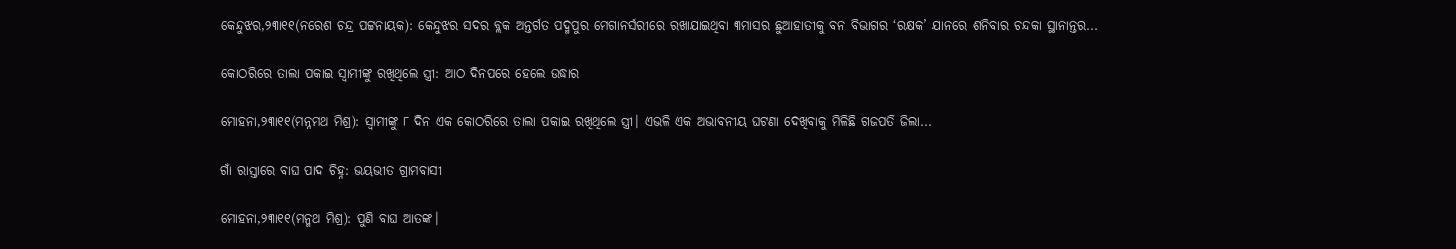କେନ୍ଦୁଝର,୨୩ା୧୧(ନରେଶ ଚନ୍ଦ୍ର ପଟ୍ଟନାୟକ): କେନ୍ଦୁଝର ସଦର ବ୍ଲକ ଅନ୍ତର୍ଗତ ପଦ୍ମପୁର ମେଗାନର୍ସରୀରେ ରଖାଯାଇଥିବା ୩ମାସର ଛୁଆହାତୀକୁ ବନ ବିଭାଗର ‘ରକ୍ଷକ’ ଯାନରେ ଶନିବାର ଚନ୍ଦକା ସ୍ଥାନାନ୍ତର...

କୋଠରିରେ ତାଲା ପକାଇ ସ୍ବାମୀଙ୍କୁ ରଖିଥିଲେ ସ୍ତ୍ରୀ: ଆଠ ଦିନପରେ ହେଲେ ଉଦ୍ଧାର

ମୋହନା,୨୩ା୧୧(ମନ୍ନମଥ ମିଶ୍ର): ସ୍ବାମୀଙ୍କୁ ୮ ଦିନ ଏକ କୋଠରିରେ ତାଲା ପକାଇ ରଖିଥିଲେ ସ୍ତ୍ରୀ। ଏଭଳି ଏକ ଅଭାବନୀୟ ଘଟଣା ଦେଖିବାକୁ ମିଳିଛି ଗଜପତି ଜିଲା...

ଗାଁ ରାସ୍ତାରେ ବାଘ ପାଦ ଚିହ୍ନ: ଭୟଭୀତ ଗ୍ରାମବାସୀ

ମୋହନା,୨୩ା୧୧(ମନ୍ମଥ ମିଶ୍ର): ପୁଣି ବାଘ ଆତଙ୍କ।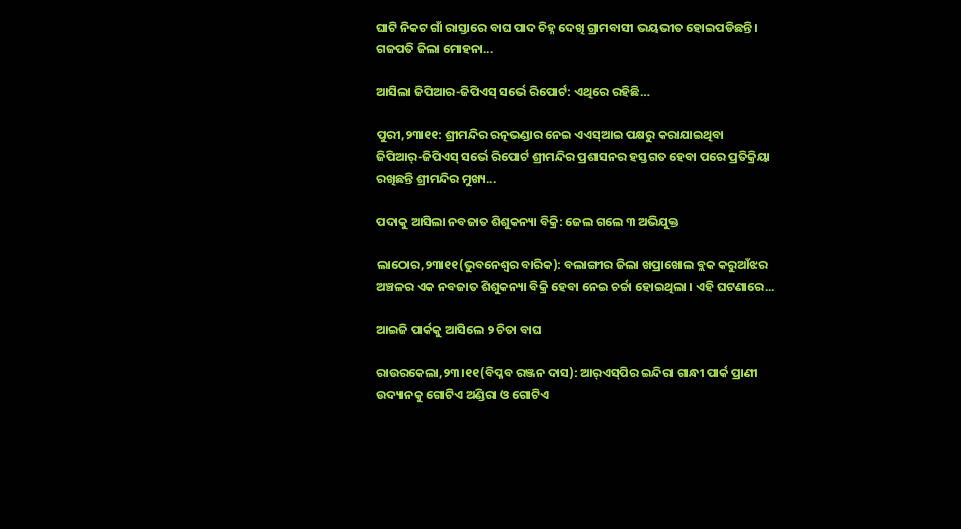ଘାଟି ନିକଟ ଗାଁ ରାସ୍ତାରେ ବାଘ ପାଦ ଚିହ୍ନ ଦେଖି ଗ୍ରାମବାସୀ ଭୟଭୀତ ହୋଇପଡିଛନ୍ତି। ଗଜପତି ଜିଲା ମୋହନା...

ଆସିଲା ଜିପିଆର-ଜିପିଏସ୍‌ ସର୍ଭେ ରିପୋର୍ଟ: ଏଥିରେ ରହିଛି…

ପୁରୀ,୨୩ା୧୧: ଶ୍ରୀମନ୍ଦିର ରତ୍ନଭଣ୍ଡାର ନେଇ ଏଏସ୍‌ଆଇ ପକ୍ଷରୁ କରାଯାଇଥିବା ଜିପିଆର୍‌-ଜିପିଏସ୍‌ ସର୍ଭେ ରିପୋର୍ଟ ଶ୍ରୀମନ୍ଦିର ପ୍ରଶାସନର ହସ୍ତଗତ ହେବା ପରେ ପ୍ରତିକ୍ରିୟା ରଖିଛନ୍ତି ଶ୍ରୀମନ୍ଦିର ମୁଖ୍ୟ...

ପଦାକୁ ଆସିଲା ନବଜାତ ଶିଶୁକନ୍ୟା ବିକ୍ରି: ଜେଲ ଗଲେ ୩ ଅଭିଯୁକ୍ତ

ଲାଠୋର,୨୩ା୧୧(ଭୁବନେଶ୍ୱର ବାରିକ): ବଲାଙ୍ଗୀର ଜିଲା ଖପ୍ରାଖୋଲ ବ୍ଲକ କରୁଆଁଝର ଅଞ୍ଚଳର ଏକ ନବଜାତ ଶିଶୁକନ୍ୟା ବିକ୍ରି ହେବା ନେଇ ଚର୍ଚ୍ଚା ହୋଇଥିଲା । ଏହି ଘଟଣାରେ...

ଆଇଜି ପାର୍କକୁ ଆସିଲେ ୨ ଚିତା ବାଘ

ରାଉରକେଲା,୨୩।୧୧(ବିପ୍ଳବ ରଞ୍ଜନ ଦାସ): ଆର୍‌ଏସ୍‌ପିର ଇନ୍ଦିରା ଗାନ୍ଧୀ ପାର୍କ ପ୍ରାଣୀ ଉଦ୍ୟାନକୁ ଗୋଟିଏ ଅଣ୍ଡିରା ଓ ଗୋଟିଏ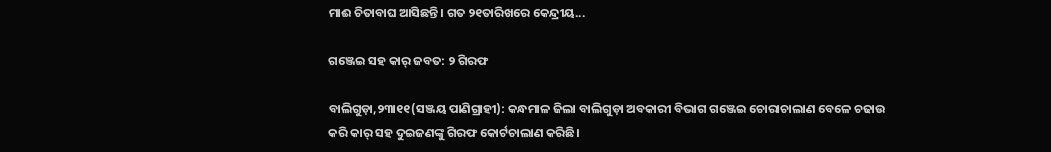ମାଈ ଚିତାବାଘ ଆସିଛନ୍ତି। ଗତ ୨୧ତାରିଖରେ କେନ୍ଦ୍ରୀୟ...

ଗଞ୍ଜେଇ ସହ କାର୍‌ ଜବତ: ୨ ଗିରଫ

ବାଲିଗୁଡ଼ା,୨୩ା୧୧(ସଞ୍ଜୟ ପାଣିଗ୍ରାହୀ): କନ୍ଧମାଳ ଜିଲା ବାଲିଗୁଡ଼ା ଅବକାରୀ ବିଭାଗ ଗଞ୍ଜେଇ ଚୋରାଚାଲାଣ ବେଳେ ଚଢାଉ କରି କାର୍‌ ସହ ଦୁଇଜଣଙ୍କୁ ଗିରଫ କୋର୍ଟଚାଲାଣ କରିଛି।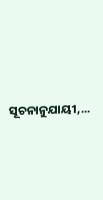ସୂଚନାନୁଯାୟୀ,...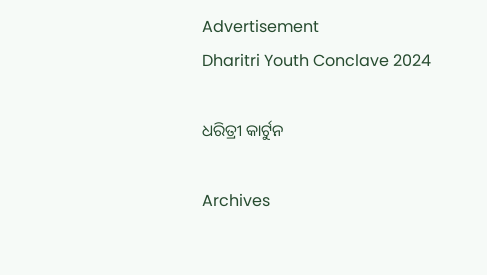Advertisement
Dharitri Youth Conclave 2024

ଧରିତ୍ରୀ କାର୍ଟୁନ

Archives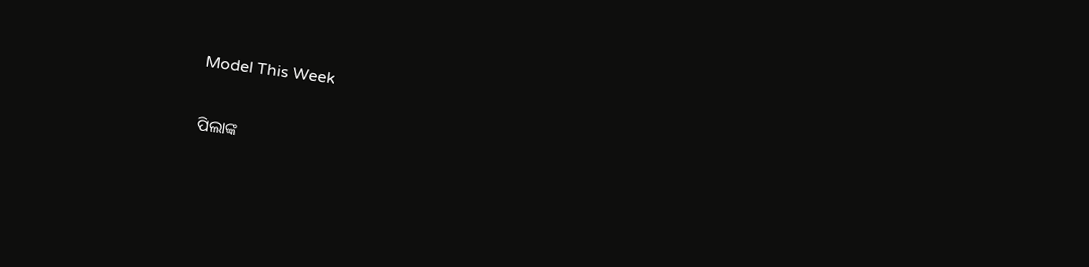Model This Week

ପିଲାଙ୍କ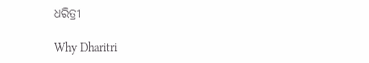ଧରିତ୍ରୀ

Why Dharitri